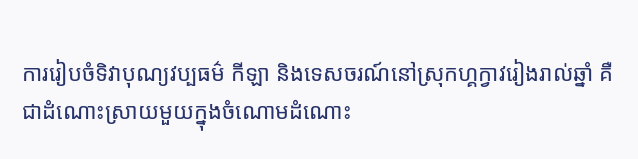ការរៀបចំទិវាបុណ្យវប្បធម៌ កីឡា និងទេសចរណ៍នៅស្រុកហ្គក្វាវរៀងរាល់ឆ្នាំ គឺជាដំណោះស្រាយមួយក្នុងចំណោមដំណោះ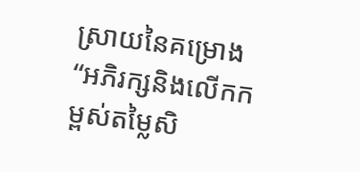ស្រាយនៃគម្រោង “អភិរក្សនិងលើកកម្ពស់តម្លៃសិ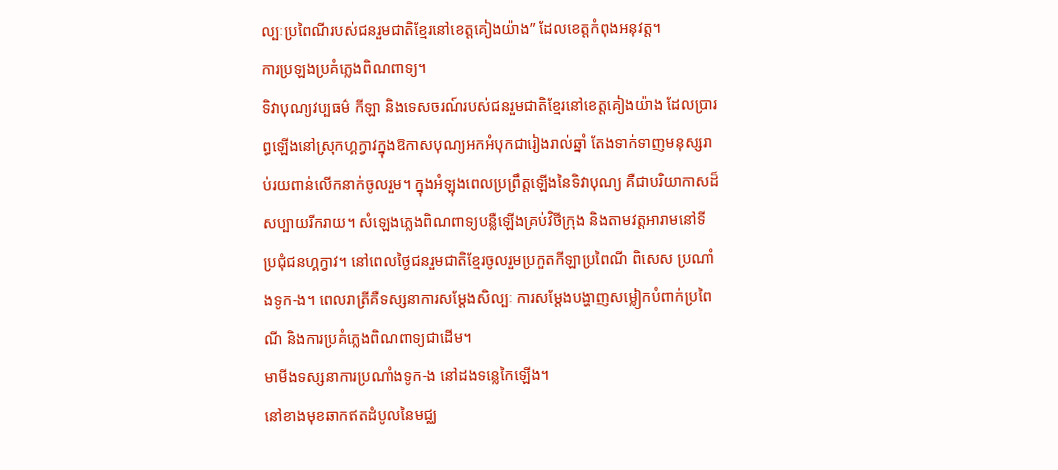ល្បៈប្រពៃណីរបស់ជនរួមជាតិខ្មែរនៅខេត្តគៀងយ៉ាង” ដែលខេត្តកំពុងអនុវត្ត។
ការប្រឡងប្រគំភ្លេងពិណពាទ្យ។
ទិវាបុណ្យវប្បធម៌ កីឡា និងទេសចរណ៍របស់ជនរួមជាតិខ្មែរនៅខេត្តគៀងយ៉ាង ដែលប្រារព្ធឡើងនៅស្រុកហ្គក្វាវក្នុងឱកាសបុណ្យអកអំបុកជារៀងរាល់ឆ្នាំ តែងទាក់ទាញមនុស្សរាប់រយពាន់លើកនាក់ចូលរួម។ ក្នុងអំឡុងពេលប្រព្រឹត្តឡើងនៃទិវាបុណ្យ គឺជាបរិយាកាសដ៏សប្បាយរីករាយ។ សំឡេងភ្លេងពិណពាទ្យបន្លឺឡើងគ្រប់វិថីក្រុង និងតាមវត្តអារាមនៅទីប្រជុំជនហ្គក្វាវ។ នៅពេលថ្ងៃជនរួមជាតិខ្មែរចូលរួមប្រកួតកីឡាប្រពៃណី ពិសេស ប្រណាំងទូក-ង។ ពេលរាត្រីគឺទស្សនាការសម្តែងសិល្បៈ ការសម្តែងបង្ហាញសម្លៀកបំពាក់ប្រពៃណី និងការប្រគំភ្លេងពិណពាទ្យជាដើម។
មាមីងទស្សនាការប្រណាំងទូក-ង នៅដងទន្លេកៃឡើង។
នៅខាងមុខឆាកឥតដំបូលនៃមជ្ឈ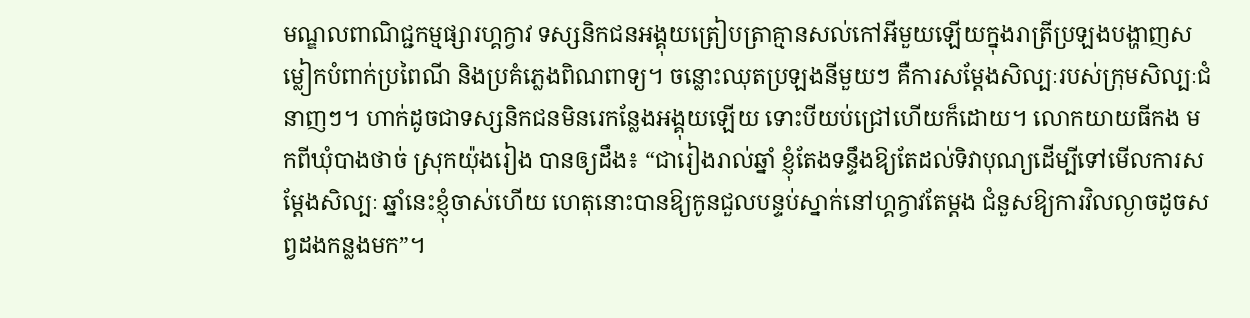មណ្ឌលពាណិជ្ជកម្មផ្សារហ្គក្វាវ ទស្សនិកជនអង្គុយត្រៀបត្រាគ្មានសល់កៅអីមួយឡើយក្នុងរាត្រីប្រឡងបង្ហាញសម្លៀកបំពាក់ប្រពៃណី និងប្រគំភ្លេងពិណពាទ្យ។ ចន្លោះឈុតប្រឡងនីមួយៗ គឺការសម្ដែងសិល្បៈរបស់ក្រុមសិល្បៈជំនាញៗ។ ហាក់ដូចជាទស្សនិកជនមិនរេកន្លែងអង្គុយឡើយ ទោះបីយប់ជ្រៅហើយក៏ដោយ។ លោកយាយធីកង មកពីឃុំបាងថាច់ ស្រុកយ៉ុងរៀង បានឲ្យដឹង៖ “ជារៀងរាល់ឆ្នាំ ខ្ញុំតែងទន្ទឹងឱ្យតែដល់ទិវាបុណ្យដើម្បីទៅមើលការសម្ដែងសិល្បៈ ឆ្នាំនេះខ្ញុំចាស់ហើយ ហេតុនោះបានឱ្យកូនជួលបន្ទប់ស្នាក់នៅហ្គក្វាវតែម្តង ជំនួសឱ្យការវិលល្ងាចដូចសព្វដងកន្លងមក”។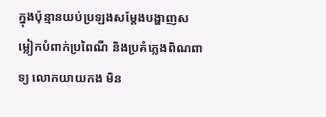ក្នុងប៉ុន្មានយប់ប្រឡងសម្តែងបង្ហាញសម្លៀកបំពាក់ប្រពៃណី និងប្រគំភ្លេងពិណពាទ្យ លោកយាយកង មិន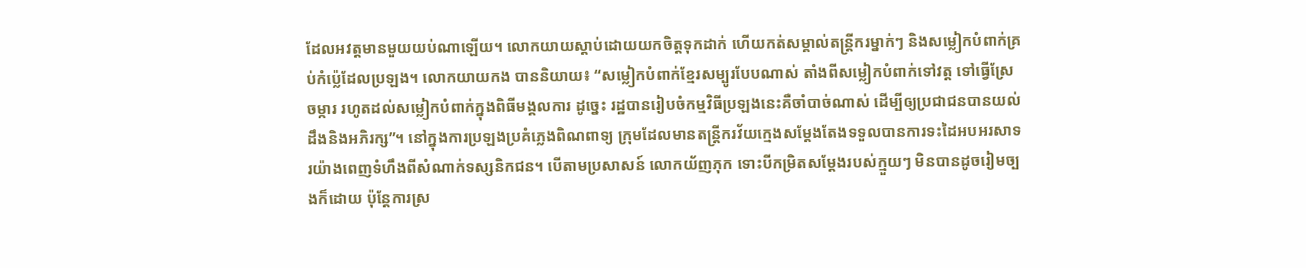ដែលអវត្តមានមួយយប់ណាឡើយ។ លោកយាយស្តាប់ដោយយកចិត្តទុកដាក់ ហើយកត់សម្គាល់តន្ត្រីករម្នាក់ៗ និងសម្លៀកបំពាក់គ្រប់កំប៉្លេដែលប្រឡង។ លោកយាយកង បាននិយាយ៖ “សម្លៀកបំពាក់ខ្មែរសម្បូរបែបណាស់ តាំងពីសម្លៀកបំពាក់ទៅវត្ត ទៅធ្វើស្រែចម្ការ រហូតដល់សម្លៀកបំពាក់ក្នុងពិធីមង្គលការ ដូច្នេះ រដ្ឋបានរៀបចំកម្មវិធីប្រឡងនេះគឺចាំបាច់ណាស់ ដើម្បីឲ្យប្រជាជនបានយល់ដឹងនិងអភិរក្ស”។ នៅក្នុងការប្រឡងប្រគំភ្លេងពិណពាទ្យ ក្រុមដែលមានតន្ត្រីករវ័យក្មេងសម្តែងតែងទទួលបានការទះដៃអបអរសាទរយ៉ាងពេញទំហឹងពីសំណាក់ទស្សនិកជន។ បើតាមប្រសាសន៍ លោកយ័ញភុក ទោះបីកម្រិតសម្តែងរបស់ក្មួយៗ មិនបានដូចរៀមច្បងក៏ដោយ ប៉ុន្តែការស្រ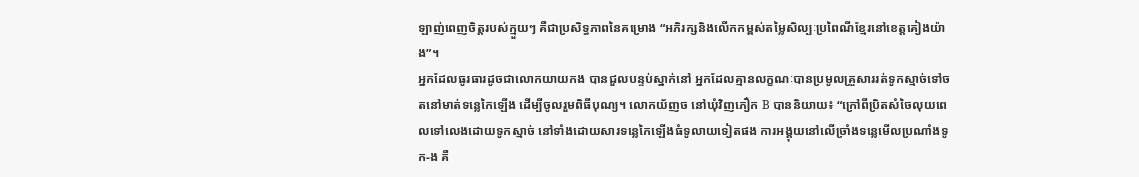ឡាញ់ពេញចិត្តរបស់ក្មួយៗ គឺជាប្រសិទ្ធភាពនៃគម្រោង “អភិរក្សនិងលើកកម្ពស់តម្លៃសិល្បៈប្រពៃណីខ្មែរនៅខេត្តគៀងយ៉ាង”។
អ្នកដែលធូរធារដូចជាលោកយាយកង បានជួលបន្ទប់ស្នាក់នៅ អ្នកដែលគ្មានលក្ខណៈបានប្រមូលគ្រួសាររត់ទូកស្មាច់ទៅចតនៅមាត់ទន្លេកៃឡើង ដើម្បីចូលរួមពិធីបុណ្យ។ លោកយ័ញច នៅឃុំវិញភឿក B បាននិយាយ៖ “ក្រៅពីប្រិតសំចៃលុយពេលទៅលេងដោយទូកស្មាច់ នៅទាំងដោយសារទន្លេកៃឡើងធំទូលាយទៀតផង ការអង្គុយនៅលើច្រាំងទន្លេមើលប្រណាំងទូក-ង គឺ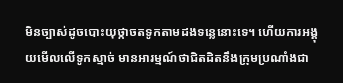មិនច្បាស់ដូចបោះយុថ្កាចតទូកតាមដងទន្លេនោះទេ។ ហើយការអង្គុយមើលលើទូកស្មាច់ មានអារម្មណ៍ថាជិតដិតនឹងក្រុមប្រណាំងជា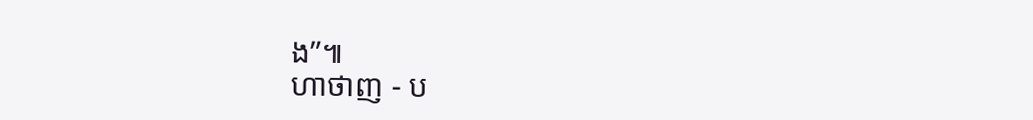ង”៕
ហាថាញ - ប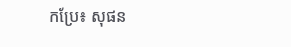កប្រែ៖ សុផន